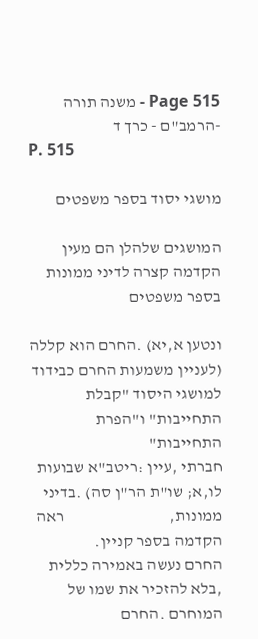Page 515 - משנה תורה -הרמב"ם - כרך ד
P. 515

מושגי יסוד בספר משפטים

המושגים שלהלן הם מעין הקדמה קצרה לדיני ממונות בספר משפטים

ונטען א,יא) .החרם הוא קללה (לעניין משמעות החרם כבידוד             למושגי היסוד "קבלת התחייבות" ו"הפרת התחייבות"
חברתי ,עיין :ריטב"א שבועות לו,א; שו"ת הר"ן סה) .בדיני ממונות,                                ראה הקדמה בספר קניין.
החרם נעשה באמירה כללית ,בלא להזכיר את שמו של
המוחרם .החרם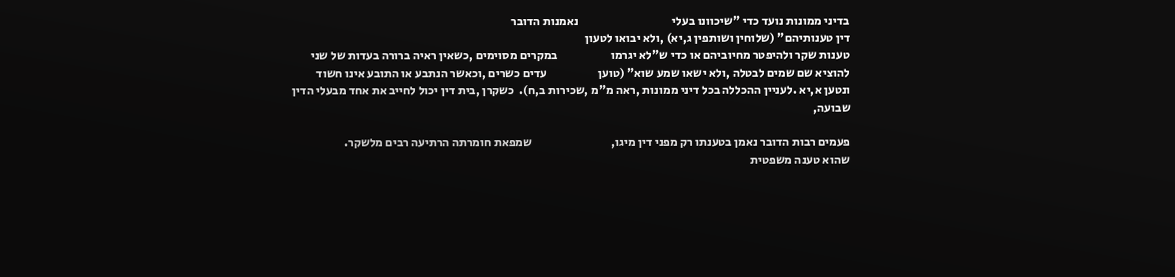בדיני ממונות נועד כדי "שיכוונו בעלי                                       נאמנות הדובר
דין טענותיהם" (שלוחין ושותפין ג,יא) ,ולא יבואו לטעון
טענות שקר ולהיפטר מחיוביהם או כדי ש"לא יגרמו                      במקרים מסוימים ,כשאין ראיה ברורה בעדות של שני
להוציא שם שמים לבטלה ,ולא ישאו שמע שוא" (טוען                     עדים כשרים ,וכאשר הנתבע או התובע אינו חשוד
ונטען א,יא .לעניין ההכללה בכל דיני ממונות ,ראה מ"מ ,שכירות ב,ח).  כשקרן ,בית דין יכול לחייב את אחד מבעלי הדין שבועה,

פעמים רבות הדובר נאמן בטענתו רק מפני דין מיגו,                                 שמפאת חומרתה הרתיעה רבים מלשקר.
שהוא טענה משפטית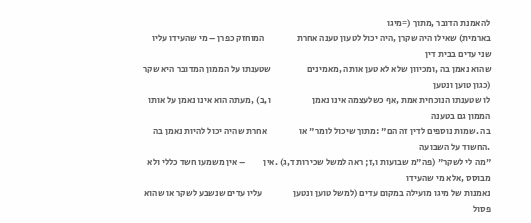להאמנת הדובר ,מתוך (=מיגו
בארמית) שאילו היה שקרן ,היה יכול לטעון טענה אחרת                  המוחזק כפרן – מי שהעידו עליו שני עדים בבית דין
שהוא נאמן בה ,ומכיוון שלא לא טען אותה ,מאמינים                    שטענתו על הממון המדובר היא שקר (כגון טוען ונטען
לו שטענתו הנוכחית אמת ,אף כשלעצמה אינו נאמן                       ו,ב) ,מעתה הוא אינו נאמן על אותו הממון גם בטענה
בה .שמות נוספים לדין זה הם" :מתוך שיכול לומר" או                  אחרת שהיה יכול להיות נאמן בה .החשוד על השבועה
"מה לי לשקר" (פה"מ שבועות ו,ז; ראה למשל שכירות ד,ג) .אין          – אין משמעו חשד כללי ולא מבוסס ,אלא מי שהעידו
נאמנות של מיגו מועילה במקום עדים (למשל טוען ונטען                 עליו עדים שנשבע לשקר או שהוא פסול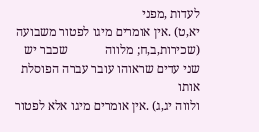לעדות ,מפני
יא,ט) .אין אומרים מיגו לפטור משבועה (שכירות,ב,ח; מלווה            שכבר יש שני עדים שראוהו עובר עברה הפוסלת אותו
ולווה יג,ג) .אין אומרים מיגו אלא לפטור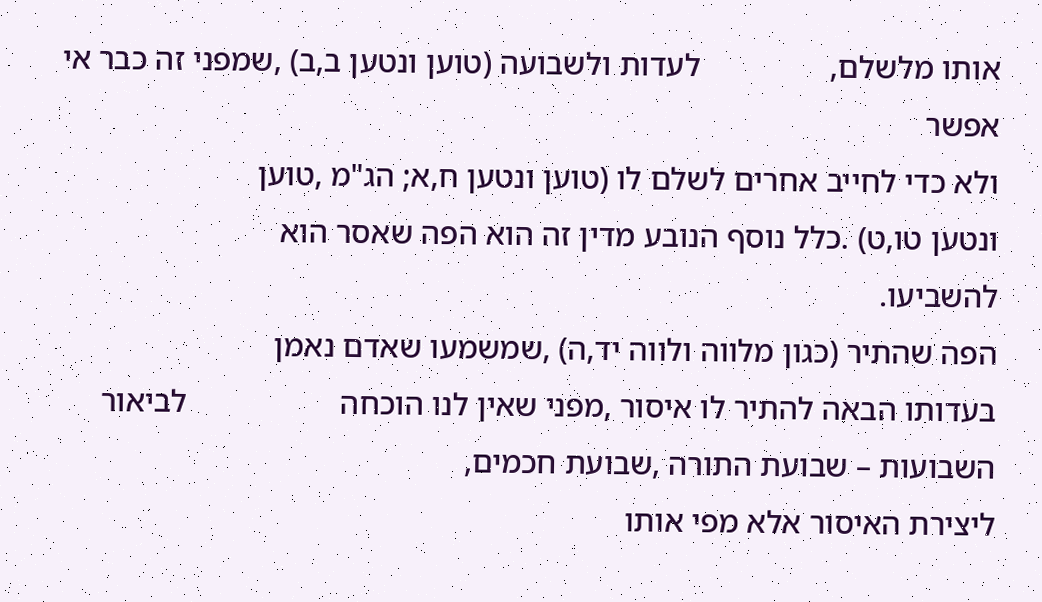אותו מלשלם,                לעדות ולשבועה (טוען ונטען ב,ב) ,שמפני זה כבר אי אפשר
ולא כדי לחייב אחרים לשלם לו (טוען ונטען ח,א; הג"מ ,טוען
ונטען טו,ט) .כלל נוסף הנובע מדין זה הוא הפה שאסר הוא                                                       להשביעו.
הפה שהתיר (כגון מלווה ולווה יד,ה) ,שמשמעו שאדם נאמן
בעדותו הבאה להתיר לו איסור ,מפני שאין לנו הוכחה                   לביאור השבועות – שבועת התורה ,שבועת חכמים,
ליצירת האיסור אלא מפי אותו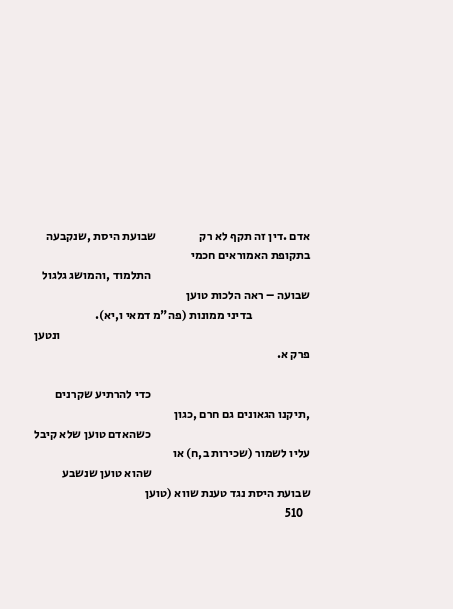אדם .דין זה תקף לא רק                  שבועת היסת ,שנקבעה בתקופת האמוראים חכמי
                                                                  התלמוד ,והמושג גלגול שבועה – ראה הלכות טוען
                        בדיני ממונות (פה"מ דמאי ו,יא).
                                                                                                        ונטען פרק א.

                                                                  כדי להרתיע שקרנים ,תיקנו הגאונים גם חרם ,כגון
                                                                  כשהאדם טוען שלא קיבל עליו לשמור (שכירות ב,ח) או
                                                                  שהוא טוען שנשבע שבועת היסת נגד טענת שווא (טוען
   510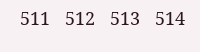511   512   513   514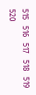515   516   517   518   519   520